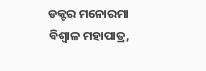ଡକ୍ଟର ମନୋରମା ବିଶ୍ୱାଳ ମହାପାତ୍ର,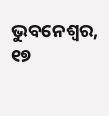ଭୁବନେଶ୍ୱର, ୧୭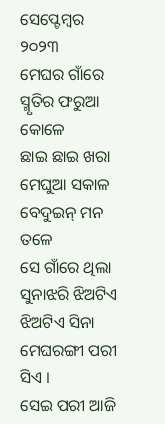ସେପ୍ଟେମ୍ବର ୨୦୨୩
ମେଘର ଗାଁରେ ସ୍ମୃତିର ଫରୁଆ କୋଳେ
ଛାଇ ଛାଇ ଖରା ମେଘୁଆ ସକାଳ
ବେଦୁଇନ୍ ମନ ତଳେ
ସେ ଗାଁରେ ଥିଲା ସୁନାଝରି ଝିଅଟିଏ
ଝିଅଟିଏ ସିନା ମେଘରଙ୍ଗୀ ପରୀ ସିଏ ।
ସେଇ ପରୀ ଆଜି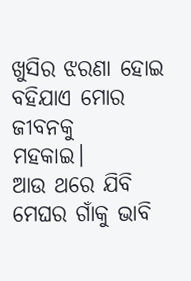ଖୁସିର ଝରଣା ହୋଇ
ବହିଯାଏ ମୋର ଜୀବନକୁ
ମହକାଇ।
ଆଉ ଥରେ ଯିବି ମେଘର ଗାଁକୁ ଭାବି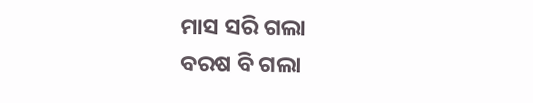ମାସ ସରି ଗଲା
ବରଷ ବି ଗଲା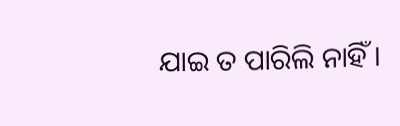ଯାଇ ତ ପାରିଲି ନାହିଁ ।